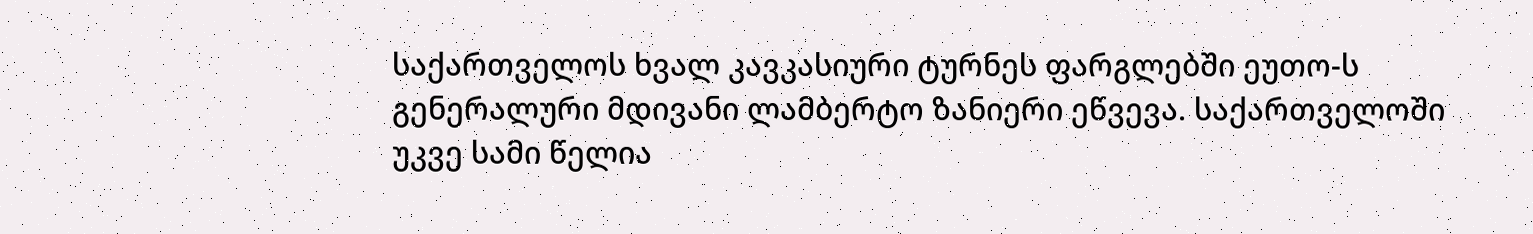საქართველოს ხვალ კავკასიური ტურნეს ფარგლებში ეუთო-ს გენერალური მდივანი ლამბერტო ზანიერი ეწვევა. საქართველოში უკვე სამი წელია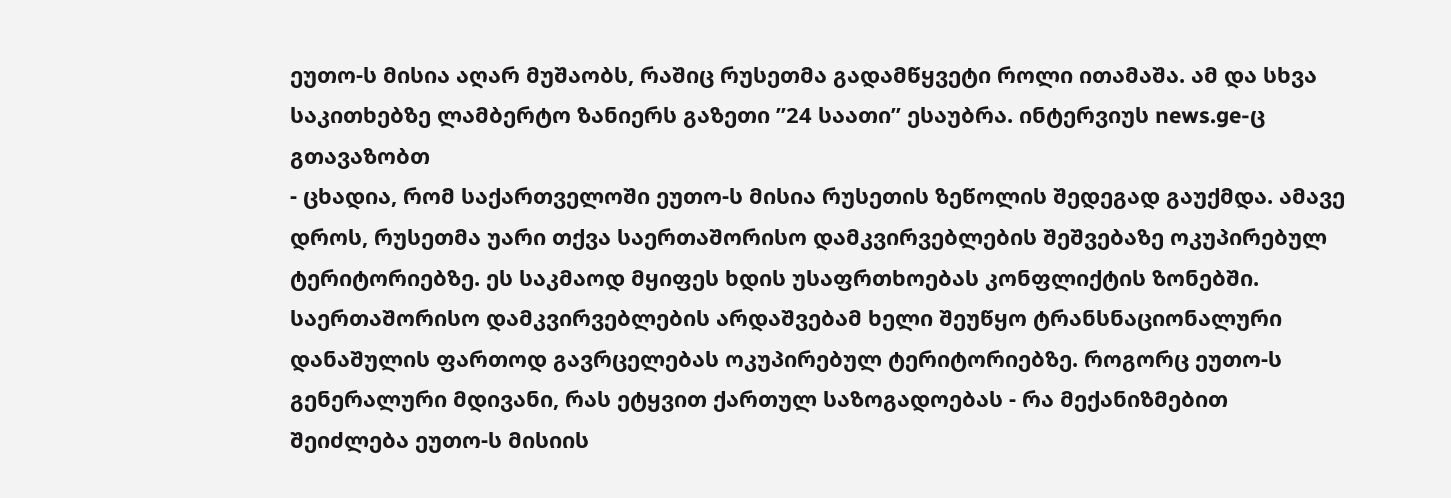ეუთო-ს მისია აღარ მუშაობს, რაშიც რუსეთმა გადამწყვეტი როლი ითამაშა. ამ და სხვა საკითხებზე ლამბერტო ზანიერს გაზეთი ”24 საათი” ესაუბრა. ინტერვიუს news.ge-ც გთავაზობთ
- ცხადია, რომ საქართველოში ეუთო-ს მისია რუსეთის ზეწოლის შედეგად გაუქმდა. ამავე დროს, რუსეთმა უარი თქვა საერთაშორისო დამკვირვებლების შეშვებაზე ოკუპირებულ ტერიტორიებზე. ეს საკმაოდ მყიფეს ხდის უსაფრთხოებას კონფლიქტის ზონებში. საერთაშორისო დამკვირვებლების არდაშვებამ ხელი შეუწყო ტრანსნაციონალური დანაშულის ფართოდ გავრცელებას ოკუპირებულ ტერიტორიებზე. როგორც ეუთო-ს გენერალური მდივანი, რას ეტყვით ქართულ საზოგადოებას - რა მექანიზმებით შეიძლება ეუთო-ს მისიის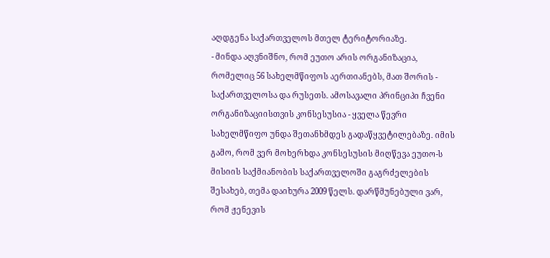აღდგენა საქართველოს მთელ ტერიტორიაზე.
- მინდა აღვნიშნო, რომ ეუთო არის ორგანიზაცია, რომელიც 56 სახელმწიფოს აერთიანებს, მათ შორის - საქართველოსა და რუსეთს. ამოსავალი პრინციპი ჩვენი ორგანიზაციისთვის კონსესუსია - ყველა წევრი სახელმწიფო უნდა შეთანხმდეს გადაწყვეტილებაზე. იმის გამო, რომ ვერ მოხერხდა კონსესუსის მიღწევა ეუთო-ს მისიის საქმიანობის საქართველოში გაგრძელების შესახებ, თემა დაიხურა 2009 წელს. დარწმუნებული ვარ, რომ ჟენევის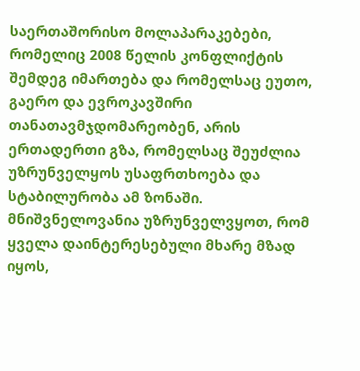საერთაშორისო მოლაპარაკებები, რომელიც 2008 წელის კონფლიქტის შემდეგ იმართება და რომელსაც ეუთო, გაერო და ევროკავშირი თანათავმჯდომარეობენ, არის ერთადერთი გზა, რომელსაც შეუძლია უზრუნველყოს უსაფრთხოება და სტაბილურობა ამ ზონაში. მნიშვნელოვანია უზრუნველვყოთ, რომ ყველა დაინტერესებული მხარე მზად იყოს,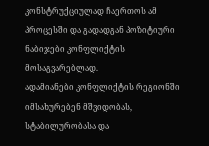კონსტრუქციულად ჩაერთოს ამ პროცესში და გადადგან პოზიტიური ნაბიჯები კონფლიქტის მოსაგვარებლად.
ადამიანები კონფლიქტის რეგიონში იმსახურებენ მშვიდობას, სტაბილურობასა და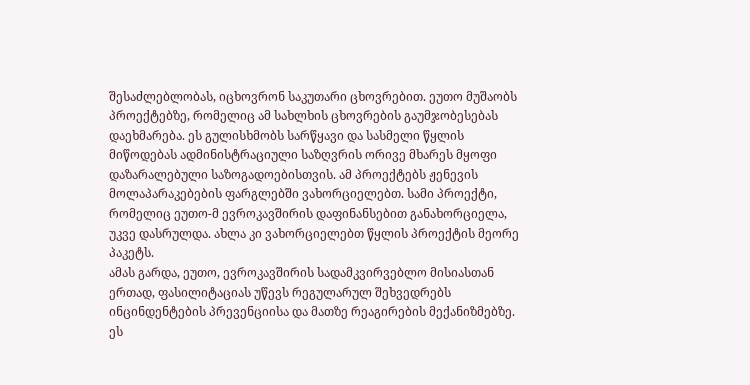შესაძლებლობას, იცხოვრონ საკუთარი ცხოვრებით. ეუთო მუშაობს პროექტებზე, რომელიც ამ სახლხის ცხოვრების გაუმჯობესებას დაეხმარება. ეს გულისხმობს სარწყავი და სასმელი წყლის მიწოდებას ადმინისტრაციული საზღვრის ორივე მხარეს მყოფი დაზარალებული საზოგადოებისთვის. ამ პროექტებს ჟენევის მოლაპარაკებების ფარგლებში ვახორციელებთ. სამი პროექტი, რომელიც ეუთო-მ ევროკავშირის დაფინანსებით განახორციელა, უკვე დასრულდა. ახლა კი ვახორციელებთ წყლის პროექტის მეორე პაკეტს.
ამას გარდა, ეუთო, ევროკავშირის სადამკვირვებლო მისიასთან ერთად, ფასილიტაციას უწევს რეგულარულ შეხვედრებს ინცინდენტების პრევენციისა და მათზე რეაგირების მექანიზმებზე. ეს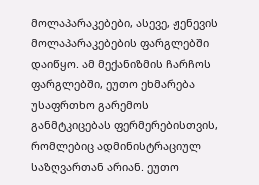მოლაპარაკებები, ასევე, ჟენევის მოლაპარაკებების ფარგლებში დაიწყო. ამ მექანიზმის ჩარჩოს ფარგლებში, ეუთო ეხმარება უსაფრთხო გარემოს განმტკიცებას ფერმერებისთვის, რომლებიც ადმინისტრაციულ საზღვართან არიან. ეუთო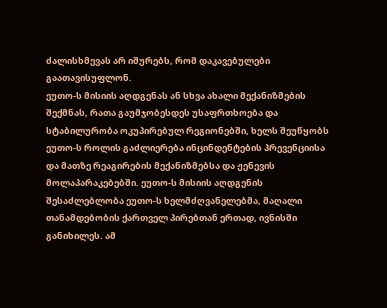ძალისხმევას არ იშურებს, რომ დაკავებულები გაათავისუფლონ.
ეუთო-ს მისიის აღდგენას ან სხვა ახალი მექანიზმების შექმნას, რათა გაუმჯობესდეს უსაფრთხოება და სტაბილურობა ოკუპირებულ რეგიონებში, ხელს შეუწყობს ეუთო-ს როლის გაძლიერება ინცინდენტების პრევენციისა და მათზე რეაგირების მექანიზმებსა და ჟენევის მოლაპარაკებებში. ეუთო-ს მისიის აღდგენის შესაძლებლობა ეუთო-ს ხელმძღვანელებმა, მაღალი თანამდებობის ქართველ პირებთან ერთად, ივნისში განიხილეს. ამ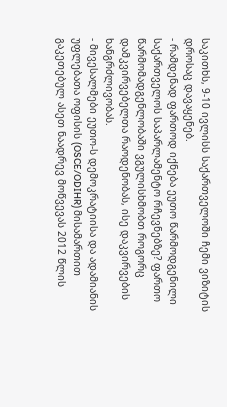საკითხს, 9-10 ივლისს საქართველოში ჩემი ვიზიტის დროსაც დავაყენებ.
- რამდენად ფართოდ იქნება ეუთო წარმოდგენილი საქართველოს საპარლამენტო რჩევნებზე? ფართო წარმომადგენლობაში ვგულისხმობთ როგორც დამკვირვებელთა რაოდენობას, ისე დაკვირვების ხანგრძლივობას.
- მივესალმები ეუთო-ს დემოკრატიისა და ადამიანის უფლებათა ოფისის (OSCE/ODIHR) მისამართით გაკეთებულ ასეთ ნაადრევ მოწვევას 2012 წლის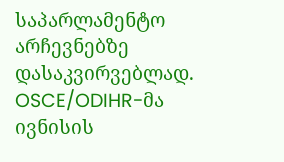საპარლამენტო არჩევნებზე დასაკვირვებლად. OSCE/ODIHR-მა ივნისის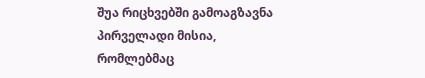შუა რიცხვებში გამოაგზავნა პირველადი მისია, რომლებმაც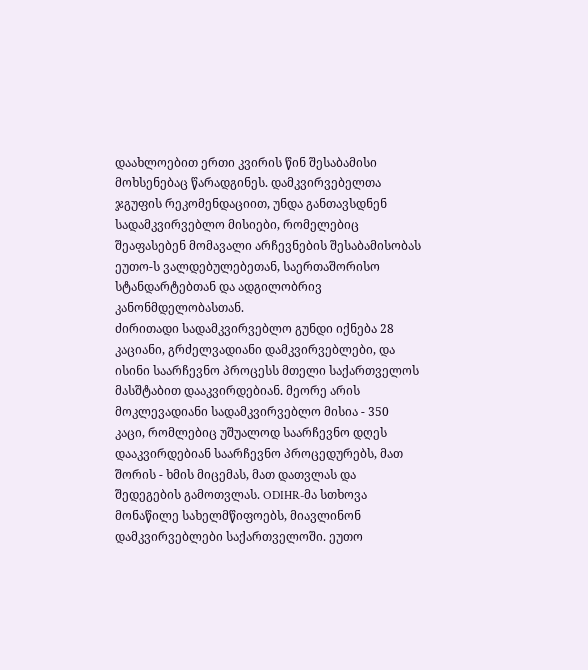დაახლოებით ერთი კვირის წინ შესაბამისი მოხსენებაც წარადგინეს. დამკვირვებელთა ჯგუფის რეკომენდაციით, უნდა განთავსდნენ სადამკვირვებლო მისიები, რომელებიც შეაფასებენ მომავალი არჩევნების შესაბამისობას ეუთო-ს ვალდებულებეთან, საერთაშორისო სტანდარტებთან და ადგილობრივ კანონმდელობასთან.
ძირითადი სადამკვირვებლო გუნდი იქნება 28 კაციანი, გრძელვადიანი დამკვირვებლები, და ისინი საარჩევნო პროცესს მთელი საქართველოს მასშტაბით დააკვირდებიან. მეორე არის მოკლევადიანი სადამკვირვებლო მისია - 350 კაცი, რომლებიც უშუალოდ საარჩევნო დღეს დააკვირდებიან საარჩევნო პროცედურებს, მათ შორის - ხმის მიცემას, მათ დათვლას და შედეგების გამოთვლას. ODIHR-მა სთხოვა მონაწილე სახელმწიფოებს, მიავლინონ დამკვირვებლები საქართველოში. ეუთო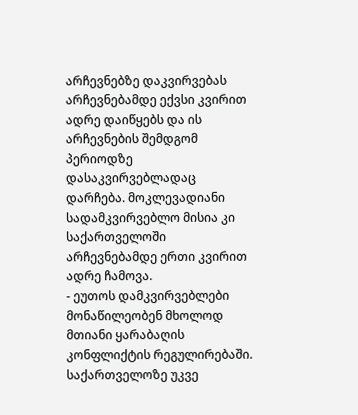არჩევნებზე დაკვირვებას არჩევნებამდე ექვსი კვირით ადრე დაიწყებს და ის არჩევნების შემდგომ პერიოდზე დასაკვირვებლადაც დარჩება. მოკლევადიანი სადამკვირვებლო მისია კი საქართველოში არჩევნებამდე ერთი კვირით ადრე ჩამოვა.
- ეუთოს დამკვირვებლები მონაწილეობენ მხოლოდ მთიანი ყარაბაღის კონფლიქტის რეგულირებაში. საქართველოზე უკვე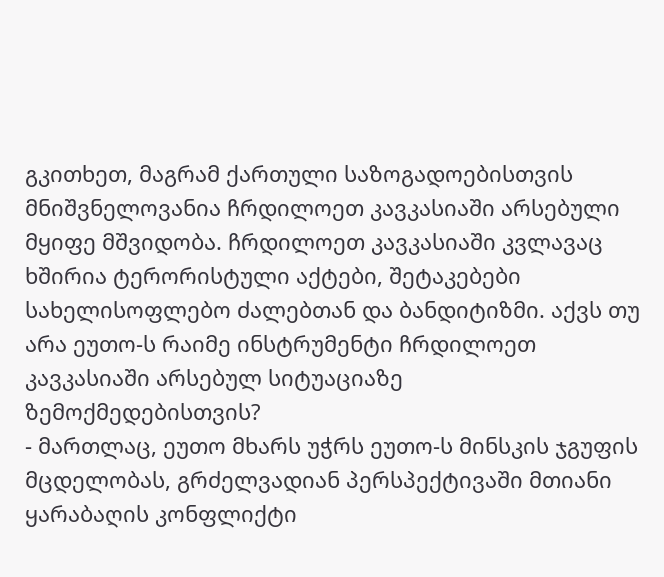გკითხეთ, მაგრამ ქართული საზოგადოებისთვის მნიშვნელოვანია ჩრდილოეთ კავკასიაში არსებული მყიფე მშვიდობა. ჩრდილოეთ კავკასიაში კვლავაც ხშირია ტერორისტული აქტები, შეტაკებები სახელისოფლებო ძალებთან და ბანდიტიზმი. აქვს თუ არა ეუთო-ს რაიმე ინსტრუმენტი ჩრდილოეთ კავკასიაში არსებულ სიტუაციაზე ზემოქმედებისთვის?
- მართლაც, ეუთო მხარს უჭრს ეუთო-ს მინსკის ჯგუფის მცდელობას, გრძელვადიან პერსპექტივაში მთიანი ყარაბაღის კონფლიქტი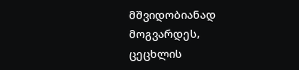მშვიდობიანად მოგვარდეს, ცეცხლის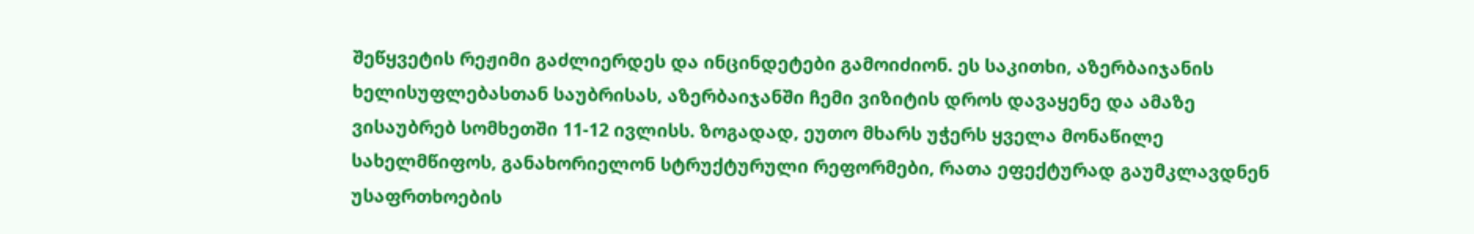შეწყვეტის რეჟიმი გაძლიერდეს და ინცინდეტები გამოიძიონ. ეს საკითხი, აზერბაიჯანის ხელისუფლებასთან საუბრისას, აზერბაიჯანში ჩემი ვიზიტის დროს დავაყენე და ამაზე ვისაუბრებ სომხეთში 11-12 ივლისს. ზოგადად, ეუთო მხარს უჭერს ყველა მონაწილე სახელმწიფოს, განახორიელონ სტრუქტურული რეფორმები, რათა ეფექტურად გაუმკლავდნენ უსაფრთხოების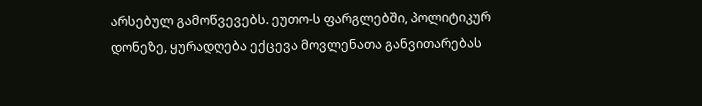არსებულ გამოწვევებს. ეუთო-ს ფარგლებში, პოლიტიკურ დონეზე, ყურადღება ექცევა მოვლენათა განვითარებას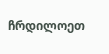ჩრდილოეთ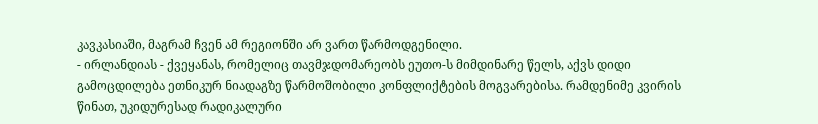კავკასიაში, მაგრამ ჩვენ ამ რეგიონში არ ვართ წარმოდგენილი.
- ირლანდიას - ქვეყანას, რომელიც თავმჯდომარეობს ეუთო-ს მიმდინარე წელს, აქვს დიდი გამოცდილება ეთნიკურ ნიადაგზე წარმოშობილი კონფლიქტების მოგვარებისა. რამდენიმე კვირის წინათ, უკიდურესად რადიკალური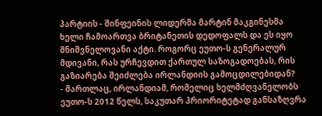პარტიის - შინფეინის ლიდერმა მარტინ მაკგინესმა ხელი ჩამოართვა ბრიტანეთის დედოფალს და ეს იყო მნიშვნელოვანი აქტი. როგორც ეუთო-ს გენერალურ მდივანი, რას ურჩევდით ქართულ საზოგადოებას, რის გაზიარება შეიძლება ირლანდიის გამოცდილებიდან?
- მართლაც, ირლანდიამ, რომელიც ხელმძღვანელობს ეუთო-ს 2012 წელს, საკუთარ პრიორიტეტად განსაზღვრა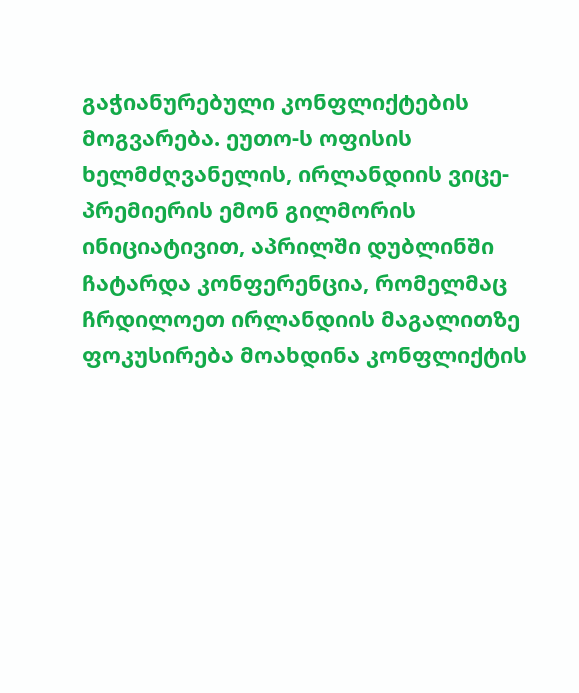გაჭიანურებული კონფლიქტების მოგვარება. ეუთო-ს ოფისის ხელმძღვანელის, ირლანდიის ვიცე-პრემიერის ემონ გილმორის ინიციატივით, აპრილში დუბლინში ჩატარდა კონფერენცია, რომელმაც ჩრდილოეთ ირლანდიის მაგალითზე ფოკუსირება მოახდინა კონფლიქტის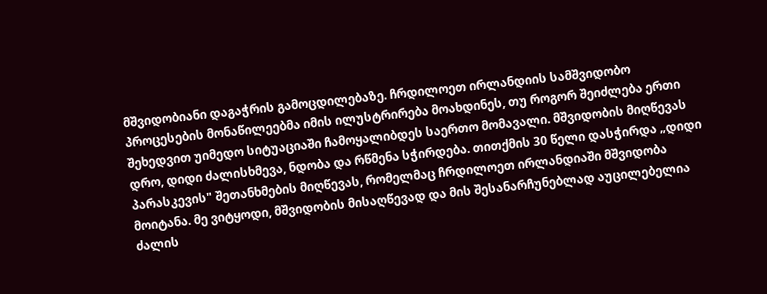მშვიდობიანი დაგაჭრის გამოცდილებაზე. ჩრდილოეთ ირლანდიის სამშვიდობო პროცესების მონაწილეებმა იმის ილუსტრირება მოახდინეს, თუ როგორ შეიძლება ერთი შეხედვით უიმედო სიტუაციაში ჩამოყალიბდეს საერთო მომავალი. მშვიდობის მიღწევას დრო, დიდი ძალისხმევა, ნდობა და რწმენა სჭირდება. თითქმის 30 წელი დასჭირდა „დიდი პარასკევის" შეთანხმების მიღწევას, რომელმაც ჩრდილოეთ ირლანდიაში მშვიდობა მოიტანა. მე ვიტყოდი, მშვიდობის მისაღწევად და მის შესანარჩუნებლად აუცილებელია ძალის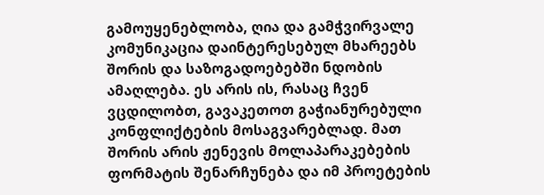გამოუყენებლობა, ღია და გამჭვირვალე კომუნიკაცია დაინტერესებულ მხარეებს შორის და საზოგადოებებში ნდობის ამაღლება. ეს არის ის, რასაც ჩვენ ვცდილობთ, გავაკეთოთ გაჭიანურებული კონფლიქტების მოსაგვარებლად. მათ შორის არის ჟენევის მოლაპარაკებების ფორმატის შენარჩუნება და იმ პროეტების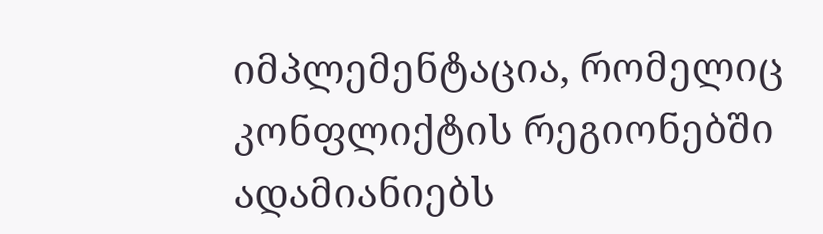იმპლემენტაცია, რომელიც კონფლიქტის რეგიონებში ადამიანიებს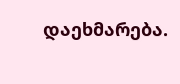დაეხმარება.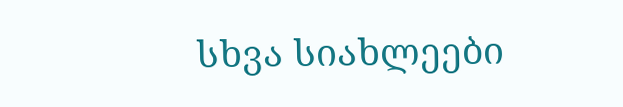სხვა სიახლეები